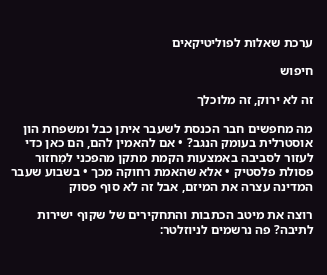ערכת שאלות לפוליטיקאים

חיפוש

זה לא ירוק, זה מלוכלך

מה מחפשים חבר הכנסת לשעבר איתן כבל ומשפחת הון אוסטרלית בעומק הנגב? • אם להאמין להם, הם כאן כדי לעזור לסביבה באמצעות הקמת מתקן מהפכני למִחזור פסולת פלסטיק • אלא שהאמת רחוקה מכך • בשבוע שעבר המדינה עצרה את המיזם, אבל זה לא סוף פסוק

רוצה את מיטב הכתבות והתחקירים של שקוף ישירות לתיבה? פה נרשמים לניוזלטר: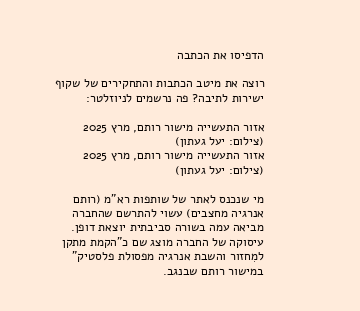הדפיסו את הכתבה

רוצה את מיטב הכתבות והתחקירים של שקוף ישירות לתיבה? פה נרשמים לניוזלטר:

אזור התעשייה מישור רותם, מרץ 2025 (צילום: יעל געתון)
אזור התעשייה מישור רותם, מרץ 2025 (צילום: יעל געתון)

מי שנכנס לאתר של שותפות רא"מ (רותם אנרגיה מחצבים) עשוי להתרשם שהחברה מביאה עמה בשורה סביבתית יוצאת דופן. עיסוקה של החברה מוצג שם כ"הקמת מתקן למִחזור והשבת אנרגיה מפסולת פלסטיק" במישור רותם שבנגב.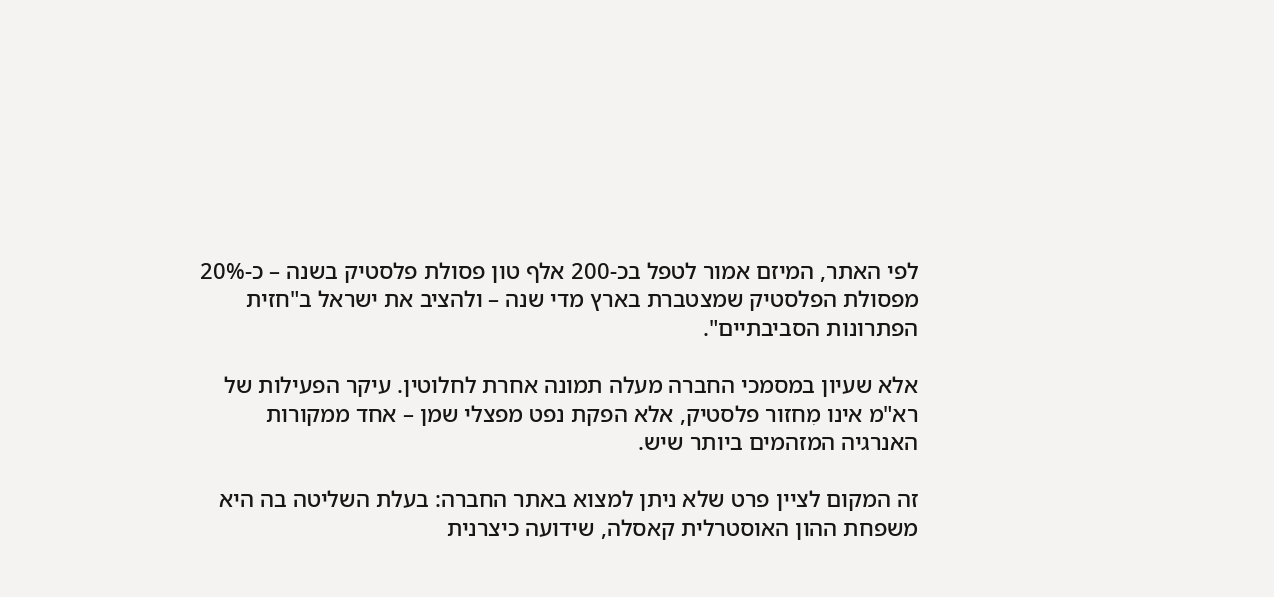לפי האתר, המיזם אמור לטפל בכ-200 אלף טון פסולת פלסטיק בשנה – כ-20% מפסולת הפלסטיק שמצטברת בארץ מדי שנה – ולהציב את ישראל ב"חזית הפתרונות הסביבתיים".

אלא שעיון במסמכי החברה מעלה תמונה אחרת לחלוטין. עיקר הפעילות של רא"מ אינו מִחזור פלסטיק, אלא הפקת נפט מפצלי שמן – אחד ממקורות האנרגיה המזהמים ביותר שיש.

זה המקום לציין פרט שלא ניתן למצוא באתר החברה: בעלת השליטה בה היא משפחת ההון האוסטרלית קאסלה, שידועה כיצרנית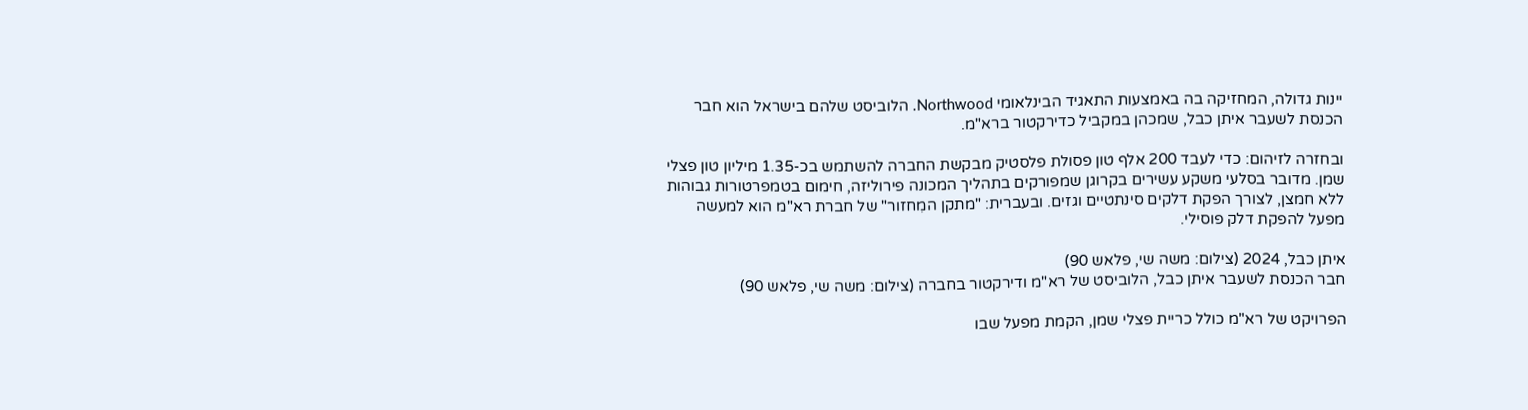יינות גדולה, המחזיקה בה באמצעות התאגיד הבינלאומי Northwood. הלוביסט שלהם בישראל הוא חבר הכנסת לשעבר איתן כבל, שמכהן במקביל כדירקטור ברא"מ.

ובחזרה לזיהום: כדי לעבד 200 אלף טון פסולת פלסטיק מבקשת החברה להשתמש בכ-1.35 מיליון טון פצלי שמן. מדובר בסלעי משקע עשירים בקרוגן שמפורקים בתהליך המכונה פירוליזה, חימום בטמפרטורות גבוהות ללא חמצן, לצורך הפקת דלקים סינתטיים וגזים. ובעברית: "מתקן המִחזור" של חברת רא"מ הוא למעשה מפעל להפקת דלק פוסילי.

איתן כבל, 2024 (צילום: משה שי, פלאש 90)
חבר הכנסת לשעבר איתן כבל, הלוביסט של רא"מ ודירקטור בחברה (צילום: משה שי, פלאש 90)

הפרויקט של רא"מ כולל כריית פצלי שמן, הקמת מפעל שבו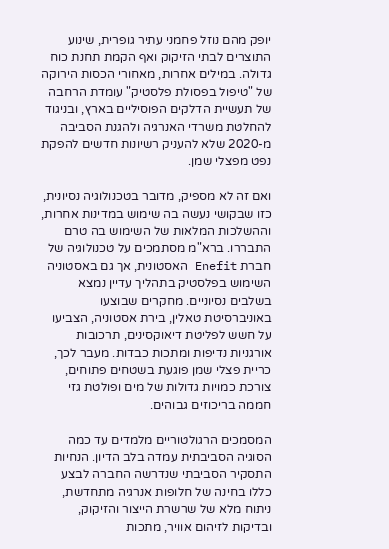יופק מהם נוזל פחמני עתיר גופרית, שינוע התוצרים לבתי הזיקוק ואף הקמת תחנת כוח גדולה. במילים אחרות, מאחורי הכסות הירוקה של "טיפול בפסולת פלסטיק" עומדת הרחבה של תעשיית הדלקים הפוסיליים בארץ, ובניגוד להחלטת משרדי האנרגיה ולהגנת הסביבה מ-2020 שלא להעניק רשיונות חדשים להפקת נפט מפצלי שמן.

ואם זה לא מספיק, מדובר בטכנולוגיה נסיונית, כזו שבקושי נעשה בה שימוש במדינות אחרות, וההשלכות המלאות של השימוש בה טרם התבררו. ברא"מ מסתמכים על טכנולוגיה של חברת Enefit האסטונית, אך גם באסטוניה השימוש בפלסטיק בתהליך עדיין נמצא בשלבים נסיוניים. מחקרים שבוצעו באוניברסיטת טאלין, בירת אסטוניה, הצביעו על חשש לפליטת דיאוקסינים, תרכובות אורגניות נדיפות ומתכות כבדות. מעבר לכך, כריית פצלי שמן פוגעת בשטחים פתוחים, צורכת כמויות גדולות של מים ופולטת גזי חממה בריכוזים גבוהים.

המסמכים הרגולטוריים מלמדים עד כמה הסוגיה הסביבתית עמדה בלב הדיון. הנחיות התסקיר הסביבתי שנדרשה החברה לבצע כללו בחינה של חלופות אנרגיה מתחדשת, ניתוח מלא של שרשרת הייצור והזיקוק, ובדיקות לזיהום אוויר, מתכות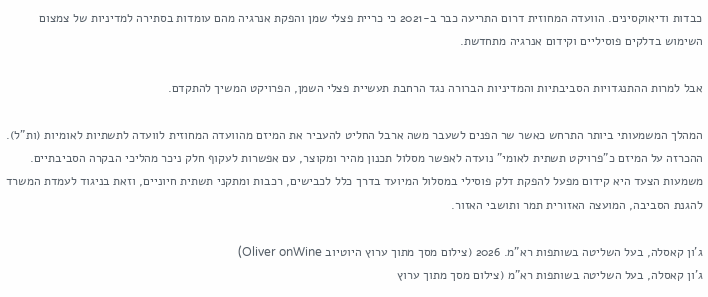כבדות ודיאוקסינים. הוועדה המחוזית דרום התריעה כבר ב-2021 כי כריית פצלי שמן והפקת אנרגיה מהם עומדות בסתירה למדיניות של צמצום השימוש בדלקים פוסיליים וקידום אנרגיה מתחדשת.

אבל למרות ההתנגדויות הסביבתיות והמדיניות הברורה נגד הרחבת תעשיית פצלי השמן, הפרויקט המשיך להתקדם.

המהלך המשמעותי ביותר התרחש כאשר שר הפנים לשעבר משה ארבל החליט להעביר את המיזם מהוועדה המחוזית לוועדה לתשתיות לאומיות (ות"ל). ההכרזה על המיזם כ"פרויקט תשתית לאומי" נועדה לאפשר מסלול תכנון מהיר ומקוצר, עם אפשרות לעקוף חלק ניכר מהליכי הבקרה הסביבתיים. משמעות הצעד היא קידום מפעל להפקת דלק פוסילי במסלול המיועד בדרך כלל לכבישים, רכבות ומתקני תשתית חיוניים, וזאת בניגוד לעמדת המשרד להגנת הסביבה, המועצה האזורית תמר ותושבי האזור.

ג'ון קאסלה, בעל השליטה בשותפות רא"מ. 2026 (צילום מסך מתוך ערוץ היוטיוב Oliver onWine)
ג'ון קאסלה, בעל השליטה בשותפות רא"מ (צילום מסך מתוך ערוץ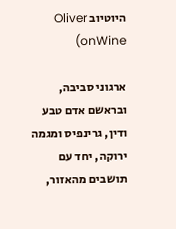היוטיוב Oliver onWine)

ארגוני סביבה, ובראשם אדם טבע ודין, גרינפיס ומגמה ירוקה, יחד עם תושבים מהאזור,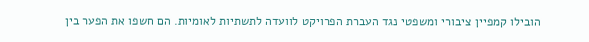הובילו קמפיין ציבורי ומשפטי נגד העברת הפרויקט לוועדה לתשתיות לאומיות. הם חשפו את הפער בין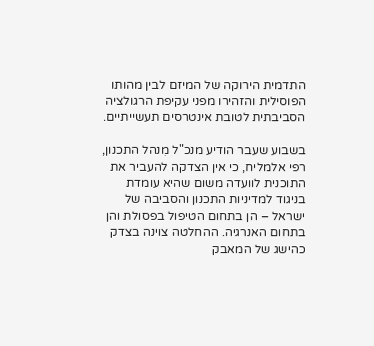התדמית הירוקה של המיזם לבין מהותו הפוסילית והזהירו מפני עקיפת הרגולציה הסביבתית לטובת אינטרסים תעשייתיים.

בשבוע שעבר הודיע מנכ"ל מִנהל התכנון, רפי אלמליח, כי אין הצדקה להעביר את התוכנית לוועדה משום שהיא עומדת בניגוד למדיניות התכנון והסביבה של ישראל – הן בתחום הטיפול בפסולת והן בתחום האנרגיה. ההחלטה צוינה בצדק כהישג של המאבק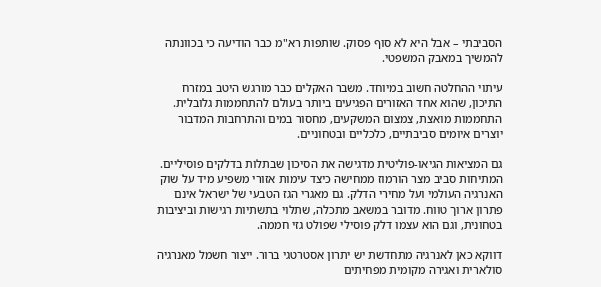הסביבתי – אבל היא לא סוף פסוק. שותפות רא"מ כבר הודיעה כי בכוונתה להמשיך במאבק המשפטי.

עיתוי ההחלטה חשוב במיוחד. משבר האקלים כבר מורגש היטב במזרח התיכון, שהוא אחד האזורים הפגיעים ביותר בעולם להתחממות גלובלית. התחממות מואצת, צמצום המשקעים, מחסור במים והתרחבות המדבור יוצרים איומים סביבתיים, כלכליים ובטחוניים.

גם המציאות הגיאו-פוליטית מדגישה את הסיכון שבתלות בדלקים פוסיליים. המתיחות סביב מצר הורמוז ממחישה כיצד עימות אזורי משפיע מיד על שוק האנרגיה העולמי ועל מחירי הדלק. גם מאגרי הגז הטבעי של ישראל אינם פתרון ארוך טווח. מדובר במשאב מתכלה, שתלוי בתשתיות רגישות וביציבות בטחונית, וגם הוא עצמו דלק פוסילי שפולט גזי חממה.

דווקא כאן לאנרגיה מתחדשת יש יתרון אסטרטגי ברור. ייצור חשמל מאנרגיה סולארית ואגירה מקומית מפחיתים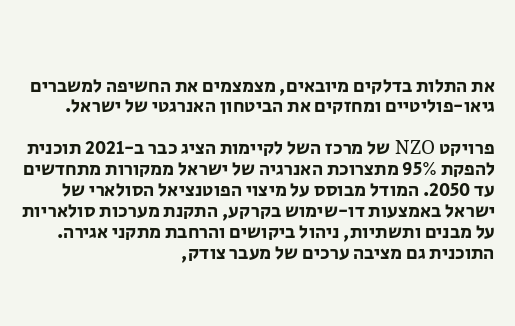את התלות בדלקים מיובאים, מצמצמים את החשיפה למשברים גיאו-פוליטיים ומחזקים את הביטחון האנרגטי של ישראל.

פרויקט NZO של מרכז השל לקיימות הציג כבר ב-2021 תוכנית להפקת 95% מתצרוכת האנרגיה של ישראל ממקורות מתחדשים עד 2050. המודל מבוסס על מיצוי הפוטנציאל הסולארי של ישראל באמצעות דו-שימוש בקרקע, התקנת מערכות סולאריות על מבנים ותשתיות, ניהול ביקושים והרחבת מתקני אגירה. התוכנית גם מציבה ערכים של מעבר צודק,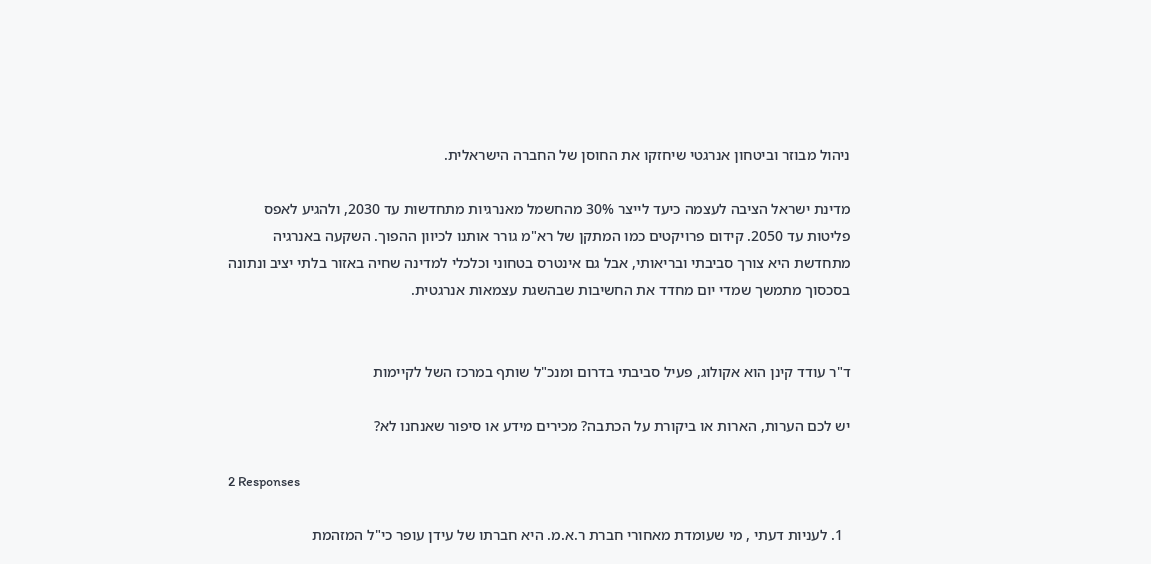ניהול מבוזר וביטחון אנרגטי שיחזקו את החוסן של החברה הישראלית.

מדינת ישראל הציבה לעצמה כיעד לייצר 30% מהחשמל מאנרגיות מתחדשות עד 2030, ולהגיע לאפס פליטות עד 2050. קידום פרויקטים כמו המתקן של רא"מ גורר אותנו לכיוון ההפוך. השקעה באנרגיה מתחדשת היא צורך סביבתי ובריאותי, אבל גם אינטרס בטחוני וכלכלי למדינה שחיה באזור בלתי יציב ונתונה בסכסוך מתמשך שמדי יום מחדד את החשיבות שבהשגת עצמאות אנרגטית.


ד"ר עודד קינן הוא אקולוג, פעיל סביבתי בדרום ומנכ"ל שותף במרכז השל לקיימות

יש לכם הערות, הארות או ביקורת על הכתבה? מכירים מידע או סיפור שאנחנו לא?

2 Responses

  1. לעניות דעתי , מי שעומדת מאחורי חברת ר.א.מ. היא חברתו של עידן עופר כי"ל המזהמת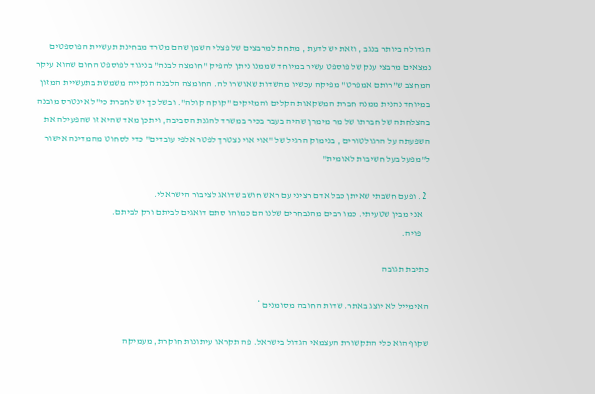הגדולה ביותר בנגב , וזאת יש לדעת , מתחת למרבצים של פצלי השמן שהם מטרד מבחינת תעשיית הפוספטים נמצאים מרבצי ענק של פוספט עשיר במיוחד שממנו ניתן להפיק "חומצה לבנה" בניגוד לפוספט החום שהוא עיקר המחצב ש"רותם אמפרט" מפיקה עכשיו מהשדות שאושרו לה. החומצה הלבנה הנקייה משמשת בתעשיית המזון במיוחד נהנית ממנה חברת המשקאות הקלים והמזיקים "קוקה קולה". ובשל כך יש לחברת כי"ל אינטרס מובנה בהצלחתה של חברתו של מר מימרן שהיה בעבר בכיר במשרד להגנת הסביבה, ויתכן מאד שהיא זו שהפעילה את השפעתה על הרגולטורים , בנימוק הרגיל של "אוי אוי נצטרך לפטר אלפי עובדים" כדי לסחוט מהמדינה אישור ל"מפעל בעל חשיבות לאומית"

  2. ופעם חשבתי שאיתן כבל אדם רציני עם ראש חושב שדואג לציבור הישראלי.
    אני מבין שטעיתי. כמו רבים מהנבחרים שלנו הם כמוהו סתם דואגים לביתם ורק לביתם.
    פויה.

כתיבת תגובה

האימייל לא יוצג באתר. שדות החובה מסומנים *

שקוף הוא כלי התקשורת העצמאי הגדול בישראל. פה תקראו עיתונות חוקרת, מעמיקה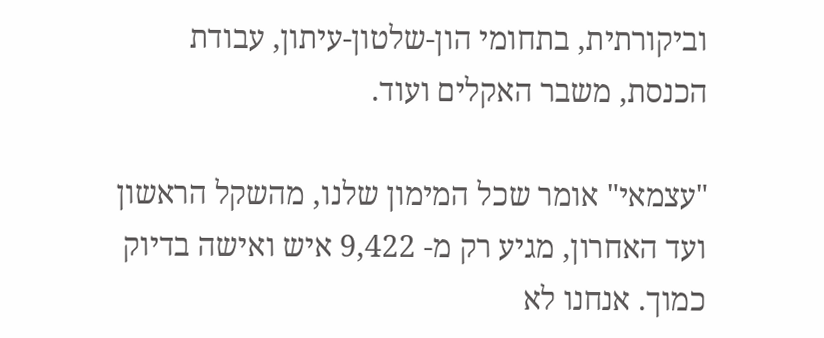וביקורתית, בתחומי הון-שלטון-עיתון, עבודת הכנסת, משבר האקלים ועוד.

"עצמאי" אומר שכל המימון שלנו, מהשקל הראשון ועד האחרון, מגיע רק מ- 9,422 איש ואישה בדיוק כמוך. אנחנו לא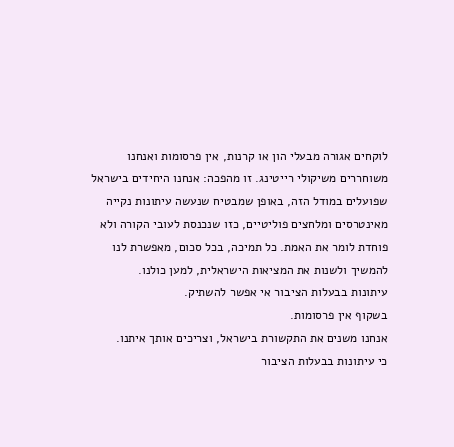לוקחים אגורה מבעלי הון או קרנות, אין פרסומות ואנחנו משוחררים משיקולי רייטינג. זו מהפכה: אנחנו היחידים בישראל שפועלים במודל הזה, באופן שמבטיח שנעשה עיתונות נקייה מאינטרסים ומלחצים פוליטיים, כזו שנכנסת לעובי הקורה ולא פוחדת לומר את האמת. כל תמיכה, בכל סכום, מאפשרת לנו להמשיך ולשנות את המציאות הישראלית, למען כולנו.
עיתונות בבעלות הציבור אי אפשר להשתיק.
בשקוף אין פרסומות.
אנחנו משנים את התקשורת בישראל, וצריכים אותך איתנו.
כי עיתונות בבעלות הציבור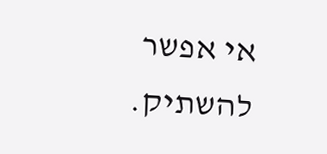אי אפשר להשתיק.